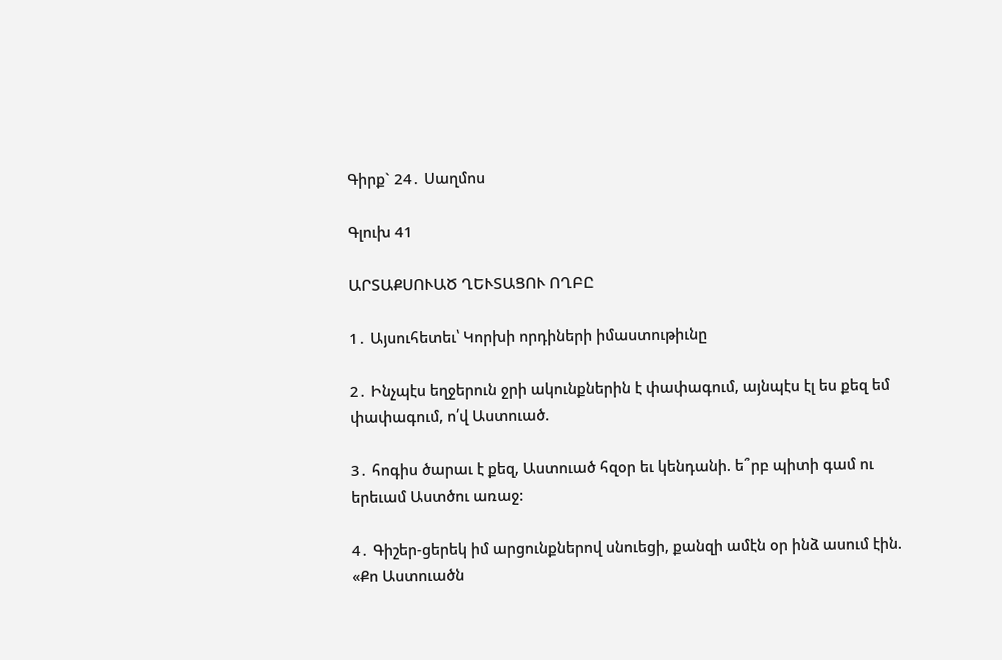Գիրք` 24․ Սաղմոս

Գլուխ 41

ԱՐՏԱՔՍՈՒԱԾ ՂԵՒՏԱՑՈՒ ՈՂԲԸ

1․ Այսուհետեւ՝ Կորխի որդիների իմաստութիւնը

2․ Ինչպէս եղջերուն ջրի ակունքներին է փափագում, այնպէս էլ ես քեզ եմ փափագում, ո՛վ Աստուած.

3․ հոգիս ծարաւ է քեզ, Աստուած հզօր եւ կենդանի. ե՞րբ պիտի գամ ու երեւամ Աստծու առաջ:

4․ Գիշեր-ցերեկ իմ արցունքներով սնուեցի, քանզի ամէն օր ինձ ասում էին. «Քո Աստուածն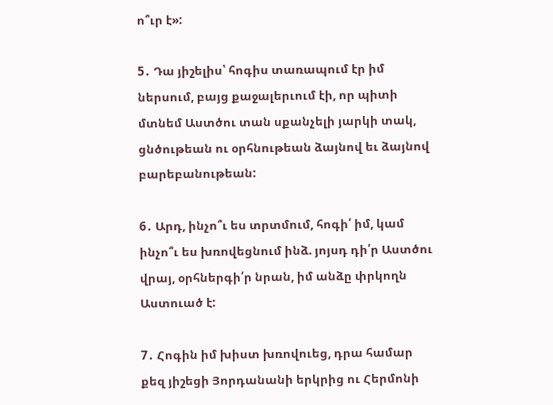ո՞ւր է»:

5․ Դա յիշելիս՝ հոգիս տառապում էր իմ ներսում, բայց քաջալերւում էի, որ պիտի մտնեմ Աստծու տան սքանչելի յարկի տակ, ցնծութեան ու օրհնութեան ձայնով եւ ձայնով բարեբանութեան:

6․ Արդ, ինչո՞ւ ես տրտմում, հոգի՛ իմ, կամ ինչո՞ւ ես խռովեցնում ինձ. յոյսդ դի՛ր Աստծու վրայ, օրհներգի՛ր նրան, իմ անձը փրկողն Աստուած է:

7․ Հոգին իմ խիստ խռովուեց, դրա համար քեզ յիշեցի Յորդանանի երկրից ու Հերմոնի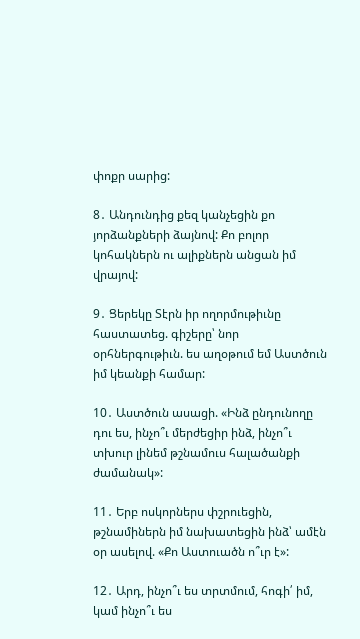փոքր սարից:

8․ Անդունդից քեզ կանչեցին քո յորձանքների ձայնով: Քո բոլոր կոհակներն ու ալիքներն անցան իմ վրայով:

9․ Ցերեկը Տէրն իր ողորմութիւնը հաստատեց. գիշերը՝ նոր օրհներգութիւն. ես աղօթում եմ Աստծուն իմ կեանքի համար:

10․ Աստծուն ասացի. «Ինձ ընդունողը դու ես, ինչո՞ւ մերժեցիր ինձ, ինչո՞ւ տխուր լինեմ թշնամուս հալածանքի ժամանակ»:

11․ Երբ ոսկորներս փշրուեցին, թշնամիներն իմ նախատեցին ինձ՝ ամէն օր ասելով. «Քո Աստուածն ո՞ւր է»:

12․ Արդ, ինչո՞ւ ես տրտմում, հոգի՛ իմ, կամ ինչո՞ւ ես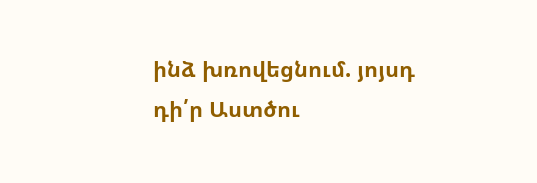ինձ խռովեցնում. յոյսդ դի՛ր Աստծու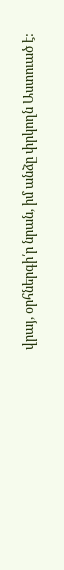վրայ, օրհներգի՛ր նրան, իմ անձը փրկողն Աստուած է: